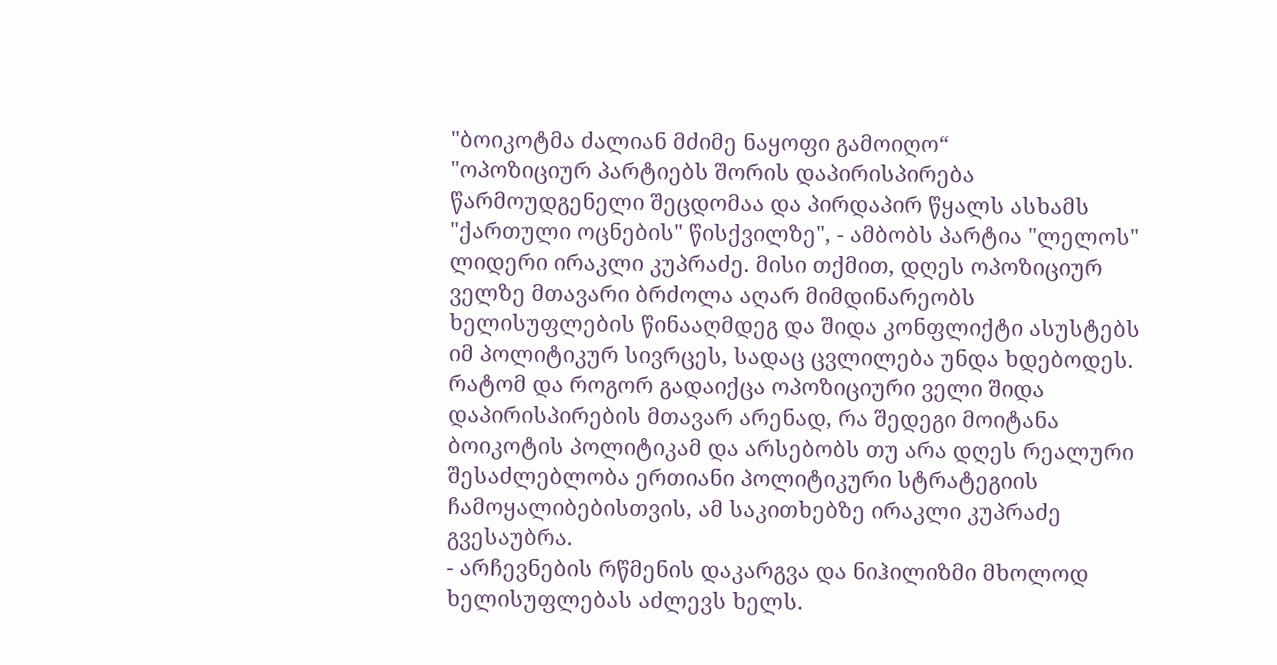"ბოიკოტმა ძალიან მძიმე ნაყოფი გამოიღო“
"ოპოზიციურ პარტიებს შორის დაპირისპირება წარმოუდგენელი შეცდომაა და პირდაპირ წყალს ასხამს "ქართული ოცნების" წისქვილზე", - ამბობს პარტია "ლელოს" ლიდერი ირაკლი კუპრაძე. მისი თქმით, დღეს ოპოზიციურ ველზე მთავარი ბრძოლა აღარ მიმდინარეობს ხელისუფლების წინააღმდეგ და შიდა კონფლიქტი ასუსტებს იმ პოლიტიკურ სივრცეს, სადაც ცვლილება უნდა ხდებოდეს. რატომ და როგორ გადაიქცა ოპოზიციური ველი შიდა დაპირისპირების მთავარ არენად, რა შედეგი მოიტანა ბოიკოტის პოლიტიკამ და არსებობს თუ არა დღეს რეალური შესაძლებლობა ერთიანი პოლიტიკური სტრატეგიის ჩამოყალიბებისთვის, ამ საკითხებზე ირაკლი კუპრაძე გვესაუბრა.
- არჩევნების რწმენის დაკარგვა და ნიჰილიზმი მხოლოდ ხელისუფლებას აძლევს ხელს.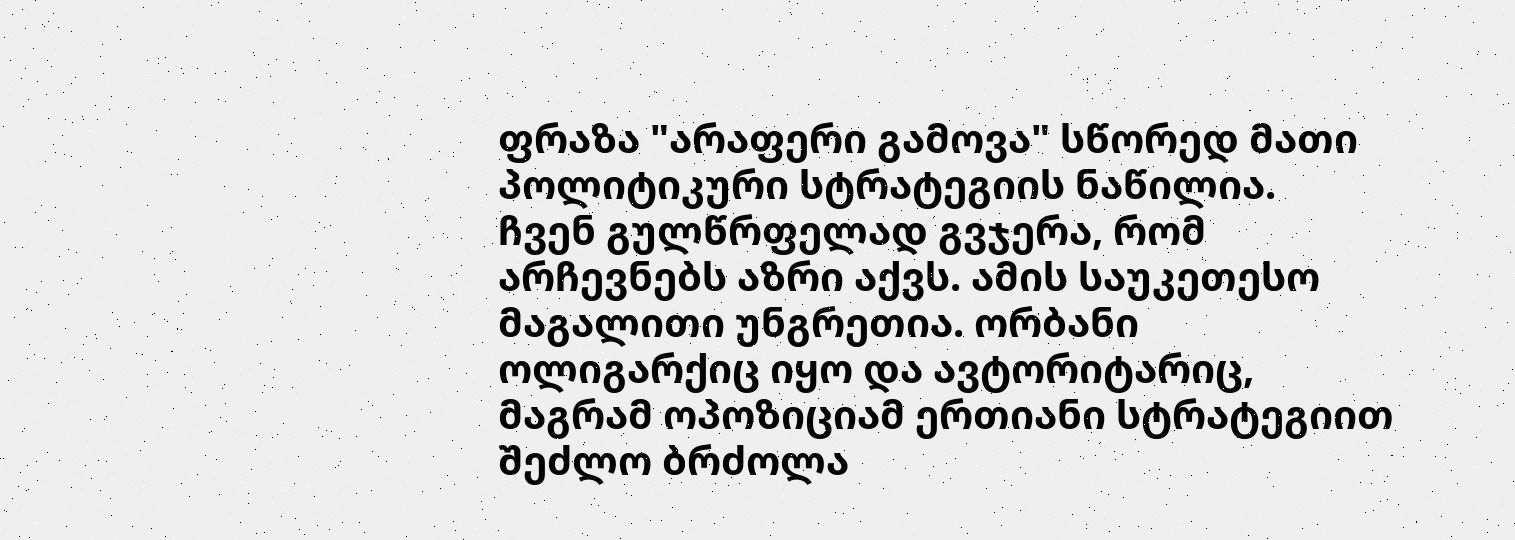ფრაზა "არაფერი გამოვა" სწორედ მათი პოლიტიკური სტრატეგიის ნაწილია.
ჩვენ გულწრფელად გვჯერა, რომ არჩევნებს აზრი აქვს. ამის საუკეთესო მაგალითი უნგრეთია. ორბანი ოლიგარქიც იყო და ავტორიტარიც, მაგრამ ოპოზიციამ ერთიანი სტრატეგიით შეძლო ბრძოლა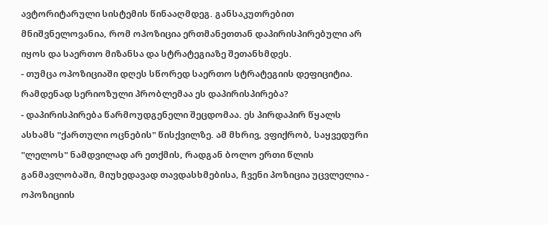ავტორიტარული სისტემის წინააღმდეგ. განსაკუთრებით მნიშვნელოვანია, რომ ოპოზიცია ერთმანეთთან დაპირისპირებული არ იყოს და საერთო მიზანსა და სტრატეგიაზე შეთანხმდეს.
- თუმცა ოპოზიციაში დღეს სწორედ საერთო სტრატეგიის დეფიციტია. რამდენად სერიოზული პრობლემაა ეს დაპირისპირება?
- დაპირისპირება წარმოუდგენელი შეცდომაა. ეს პირდაპირ წყალს ასხამს "ქართული ოცნების" წისქვილზე. ამ მხრივ, ვფიქრობ, საყვედური "ლელოს" ნამდვილად არ ეთქმის, რადგან ბოლო ერთი წლის განმავლობაში, მიუხედავად თავდასხმებისა, ჩვენი პოზიცია უცვლელია - ოპოზიციის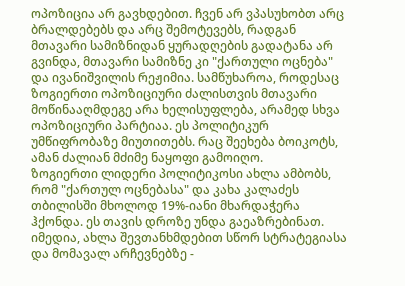ოპოზიცია არ გავხდებით. ჩვენ არ ვპასუხობთ არც ბრალდებებს და არც შემოტევებს, რადგან მთავარი სამიზნიდან ყურადღების გადატანა არ გვინდა, მთავარი სამიზნე კი "ქართული ოცნება" და ივანიშვილის რეჟიმია. სამწუხაროა, როდესაც ზოგიერთი ოპოზიციური ძალისთვის მთავარი მოწინააღმდეგე არა ხელისუფლება, არამედ სხვა ოპოზიციური პარტიაა. ეს პოლიტიკურ უმწიფრობაზე მიუთითებს. რაც შეეხება ბოიკოტს, ამან ძალიან მძიმე ნაყოფი გამოიღო.
ზოგიერთი ლიდერი პოლიტიკოსი ახლა ამბობს, რომ "ქართულ ოცნებასა" და კახა კალაძეს თბილისში მხოლოდ 19%-იანი მხარდაჭერა ჰქონდა. ეს თავის დროზე უნდა გაეაზრებინათ. იმედია, ახლა შევთანხმდებით სწორ სტრატეგიასა და მომავალ არჩევნებზე -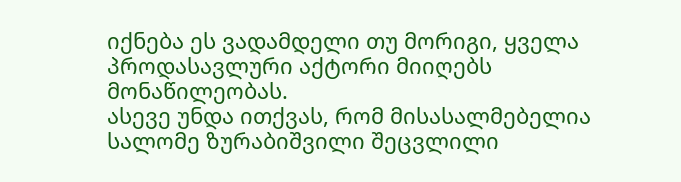იქნება ეს ვადამდელი თუ მორიგი, ყველა პროდასავლური აქტორი მიიღებს მონაწილეობას.
ასევე უნდა ითქვას, რომ მისასალმებელია სალომე ზურაბიშვილი შეცვლილი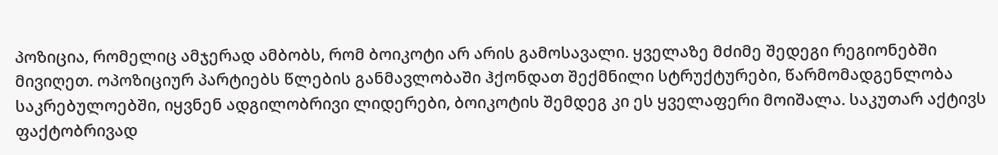პოზიცია, რომელიც ამჯერად ამბობს, რომ ბოიკოტი არ არის გამოსავალი. ყველაზე მძიმე შედეგი რეგიონებში მივიღეთ. ოპოზიციურ პარტიებს წლების განმავლობაში ჰქონდათ შექმნილი სტრუქტურები, წარმომადგენლობა საკრებულოებში, იყვნენ ადგილობრივი ლიდერები, ბოიკოტის შემდეგ კი ეს ყველაფერი მოიშალა. საკუთარ აქტივს ფაქტობრივად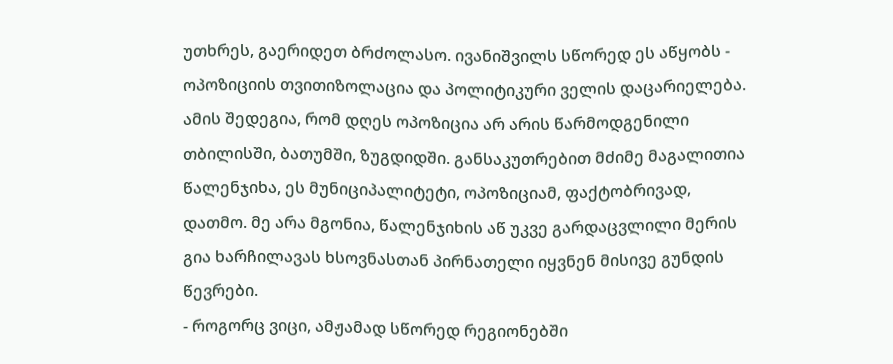უთხრეს, გაერიდეთ ბრძოლასო. ივანიშვილს სწორედ ეს აწყობს - ოპოზიციის თვითიზოლაცია და პოლიტიკური ველის დაცარიელება. ამის შედეგია, რომ დღეს ოპოზიცია არ არის წარმოდგენილი თბილისში, ბათუმში, ზუგდიდში. განსაკუთრებით მძიმე მაგალითია წალენჯიხა, ეს მუნიციპალიტეტი, ოპოზიციამ, ფაქტობრივად, დათმო. მე არა მგონია, წალენჯიხის აწ უკვე გარდაცვლილი მერის გია ხარჩილავას ხსოვნასთან პირნათელი იყვნენ მისივე გუნდის წევრები.
- როგორც ვიცი, ამჟამად სწორედ რეგიონებში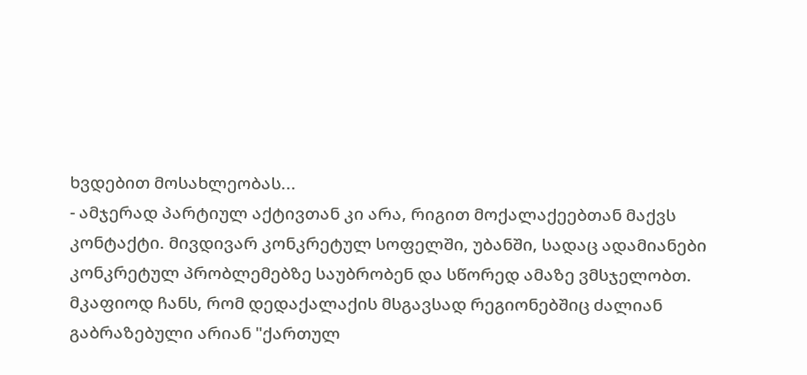ხვდებით მოსახლეობას...
- ამჯერად პარტიულ აქტივთან კი არა, რიგით მოქალაქეებთან მაქვს კონტაქტი. მივდივარ კონკრეტულ სოფელში, უბანში, სადაც ადამიანები კონკრეტულ პრობლემებზე საუბრობენ და სწორედ ამაზე ვმსჯელობთ. მკაფიოდ ჩანს, რომ დედაქალაქის მსგავსად რეგიონებშიც ძალიან გაბრაზებული არიან "ქართულ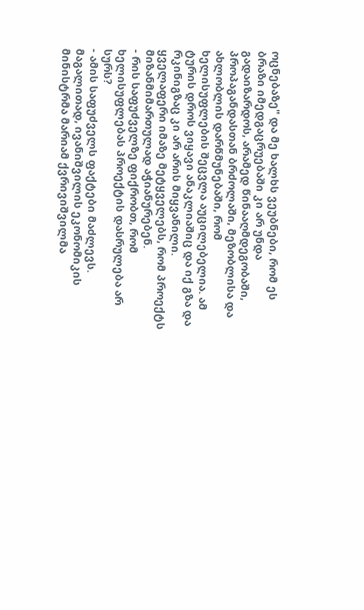ოცნებაზე" და მე ხალხს ვეუბნები, რომ ეს ბრაზი იმედგაცრუებაში კი არ უნდა გადაიზარდოს, არამედ წინააღმდეგობაში, პროპაგანდასთან ბრძოლაში, მეზობლისა და ახლობლის დარწმუნებაში, რომ ხელისუფლების შეცვლა აუცილებელია. ამ ტურის დროს ვიყავი ანაკლიაშიც და იქ გზა და რკინიგზაც კი არ არის მიყვანილი. ყველაფერი იმაზე მეტყველებს, რომ პროექტს მიზანმიმართულად აჭიანურებენ.
- რის საფუძველზე ფიქრობთ, რომ ხელისუფლებას პროექტის დასრულება არ სურს?
- ამის საფუძველს ფაქტები მაძლევს. მაგალითად, ივანიშვილის ეკონომიკის მინისტრმა მარიამ ქვრივიშვილმა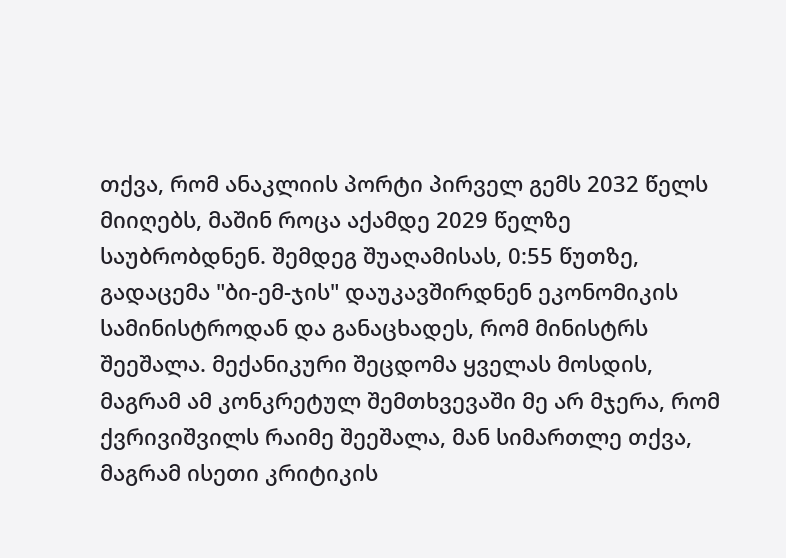თქვა, რომ ანაკლიის პორტი პირველ გემს 2032 წელს მიიღებს, მაშინ როცა აქამდე 2029 წელზე საუბრობდნენ. შემდეგ შუაღამისას, 0:55 წუთზე, გადაცემა "ბი-ემ-ჯის" დაუკავშირდნენ ეკონომიკის სამინისტროდან და განაცხადეს, რომ მინისტრს შეეშალა. მექანიკური შეცდომა ყველას მოსდის, მაგრამ ამ კონკრეტულ შემთხვევაში მე არ მჯერა, რომ ქვრივიშვილს რაიმე შეეშალა, მან სიმართლე თქვა, მაგრამ ისეთი კრიტიკის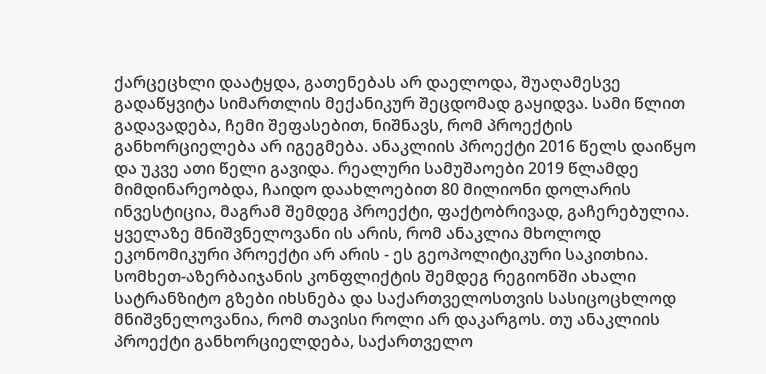ქარცეცხლი დაატყდა, გათენებას არ დაელოდა, შუაღამესვე გადაწყვიტა სიმართლის მექანიკურ შეცდომად გაყიდვა. სამი წლით გადავადება, ჩემი შეფასებით, ნიშნავს, რომ პროექტის განხორციელება არ იგეგმება. ანაკლიის პროექტი 2016 წელს დაიწყო და უკვე ათი წელი გავიდა. რეალური სამუშაოები 2019 წლამდე მიმდინარეობდა, ჩაიდო დაახლოებით 80 მილიონი დოლარის ინვესტიცია, მაგრამ შემდეგ პროექტი, ფაქტობრივად, გაჩერებულია. ყველაზე მნიშვნელოვანი ის არის, რომ ანაკლია მხოლოდ ეკონომიკური პროექტი არ არის - ეს გეოპოლიტიკური საკითხია. სომხეთ-აზერბაიჯანის კონფლიქტის შემდეგ რეგიონში ახალი სატრანზიტო გზები იხსნება და საქართველოსთვის სასიცოცხლოდ მნიშვნელოვანია, რომ თავისი როლი არ დაკარგოს. თუ ანაკლიის პროექტი განხორციელდება, საქართველო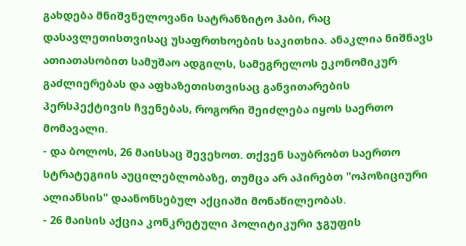გახდება მნიშვნელოვანი სატრანზიტო ჰაბი, რაც დასავლეთისთვისაც უსაფრთხოების საკითხია. ანაკლია ნიშნავს ათიათასობით სამუშაო ადგილს, სამეგრელოს ეკონომიკურ გაძლიერებას და აფხაზეთისთვისაც განვითარების პერსპექტივის ჩვენებას, როგორი შეიძლება იყოს საერთო მომავალი.
- და ბოლოს, 26 მაისსაც შევეხოთ. თქვენ საუბრობთ საერთო სტრატეგიის აუცილებლობაზე, თუმცა არ აპირებთ "ოპოზიციური ალიანსის" დაანონსებულ აქციაში მონაწილეობას.
- 26 მაისის აქცია კონკრეტული პოლიტიკური ჯგუფის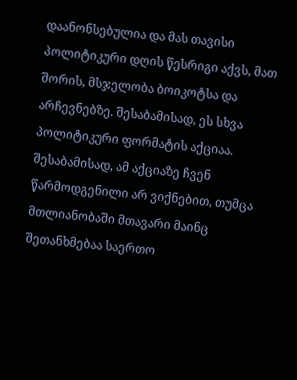დაანონსებულია და მას თავისი პოლიტიკური დღის წესრიგი აქვს, მათ შორის, მსჯელობა ბოიკოტსა და არჩევნებზე. შესაბამისად, ეს სხვა პოლიტიკური ფორმატის აქციაა. შესაბამისად, ამ აქციაზე ჩვენ წარმოდგენილი არ ვიქნებით, თუმცა მთლიანობაში მთავარი მაინც შეთანხმებაა საერთო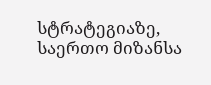სტრატეგიაზე, საერთო მიზანსა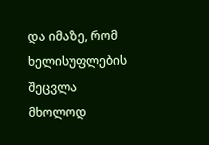და იმაზე, რომ ხელისუფლების შეცვლა მხოლოდ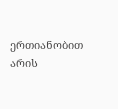ერთიანობით არის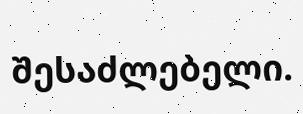შესაძლებელი.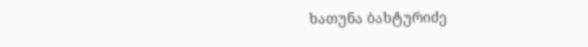ხათუნა ბახტურიძე